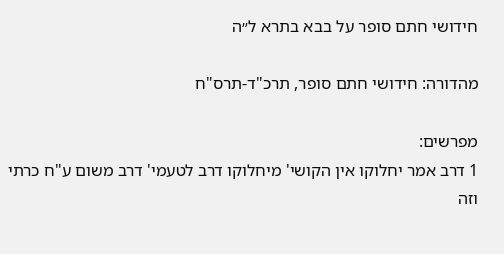חידושי חתם סופר על בבא בתרא ל״ה

מהדורה: חידושי חתם סופר, תרכ"ד-תרס"ח

מפרשים:
1 דרב אמר יחלוקו אין הקושי' מיחלוקו דרב לטעמי' דרב משום ע"ח כרתי וזה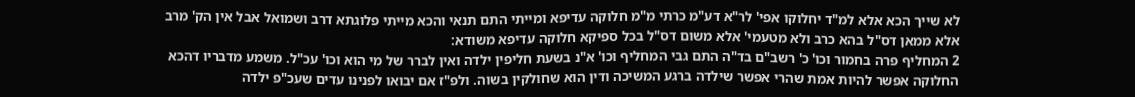לא שייך הכא אלא למ"ד יחלוקו אפי' לר"א דע"מ כרתי מ"מ חלוקה עדיפא ומייתי התם תנאי והכא מייתי פלוגתא דרב ושמואל אבל אין הק' מרב אלא ממאן דס"ל בהא כרב ולא מטעמי' אלא משום דס"ל בכל ספיקא חלוקה עדיפא משודא:
2 המחליף פרה בחמור וכו' כ' רשב"ם בד"ה התם גבי המחליף וכו' א"נ בשעת חליפין ילדה ואין לברר של מי הוא וכו' עכ"ל. משמע מדבריו דהכא החלוקה אפשר להיות אמת שהרי אפשר שילדה ברגע המשיכה ודין הוא שחולקין בשוה. ולפ"ז אם יבואו לפנינו עדים שעכ"פ ילדה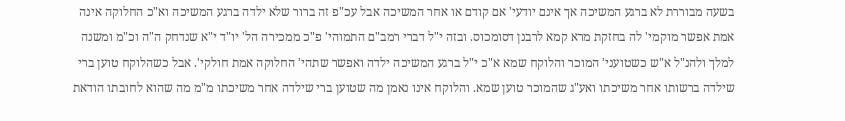בשעה מבוררת לא ברגע המשיכה אך אינם יודעי' אם קודם או אחר המשיכה אבל עכ"פ זה ברור שלא ילדה ברגע המשיכה וא"כ החלוקה אינה אמת אפשר מוקמי' לה בחזקת מרא קמא לרבנן דסומכוס. ובזה י"ל דברי רמב"ם התמוהי' פ"כ ממכירה הל' יו"ד י"א שנדחק ה"ה וכ"מ ומשנה למלך ולהנ"ל א"ש כשטועני' המוכר והלוקח שמא א"כ י"ל ברגע המשיכה ילדה ואפשר שתהי' החלוקה אמת חולקי'. אבל כשהלוקח טוען ברי שילדה ברשותו אחר משיכתו ואע"ג שהמוכר טוען שמא. והלוקח אינו נאמן מה שטוען ברי שילדה אחר משיכתו מ"מ מה שהוא לחובתו הודאת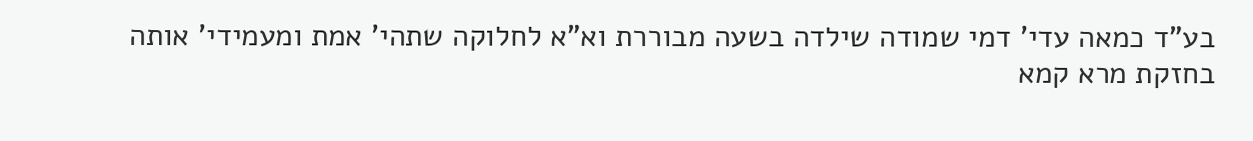בע"ד כמאה עדי' דמי שמודה שילדה בשעה מבוררת וא"א לחלוקה שתהי' אמת ומעמידי' אותה בחזקת מרא קמא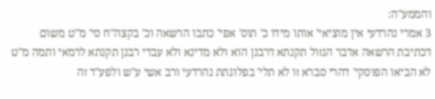והממע"ה:
3 אמרי נהרדעי אין מוציאי' אותו מידו כ' תוס' אפי' כתבו הרשאה וכ' בקצה"ח סי' מ"ט משום דכתיבת הרשאה אדבר הגזול תקנתא דרבנן הוא ולא מדינא ולא עבדי רבנן תקנתא לרמאי ותמה מ"ט לא הביאו הפוסקי' דהרי סברא זו לא תלי' בפלוגתת נהרדעי ורב אשי ע"ש ולפע"ד זה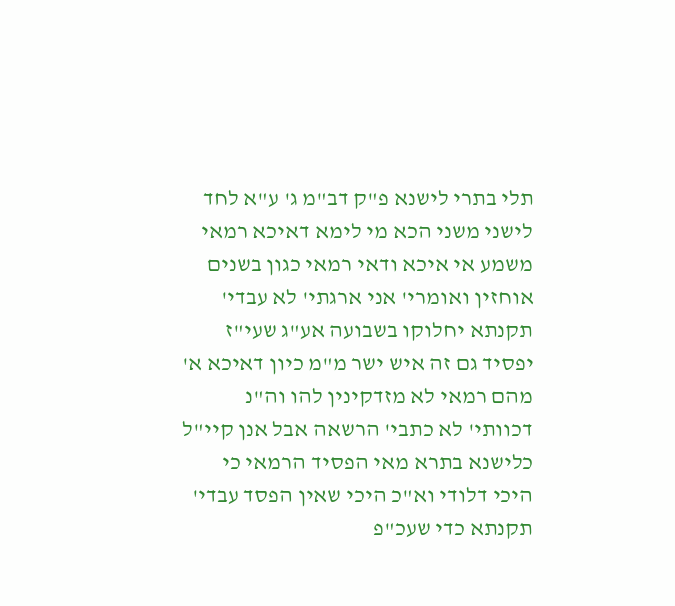תלי בתרי לישנא פ"ק דב"מ ג' ע"א לחד לישני משני הכא מי לימא דאיכא רמאי משמע אי איכא ודאי רמאי כגון בשנים אוחזין ואומרי' אני ארגתי' לא עבדי' תקנתא יחלוקו בשבועה אע"ג שעי"ז יפסיד גם זה איש ישר מ"מ כיון דאיכא א' מהם רמאי לא מזדקינין להו וה"נ דכוותי' לא כתבי' הרשאה אבל אנן קיי"ל כלישנא בתרא מאי הפסיד הרמאי כי היכי דלודי וא"כ היכי שאין הפסד עבדי' תקנתא כדי שעכ"פ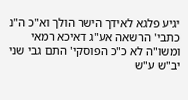יגיע פלגא לאידך הישר הולך וא"כ ה"נ כתבי' הרשאה אע"ג דאיכא רמאי ומשו"ה לא כ"כ הפוסקי' התם גבי שני יב"ש ע"ש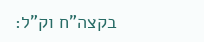בקצה"ח וק"ל: